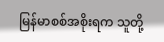မြန်မာစစ်အစိုးရက သူတို့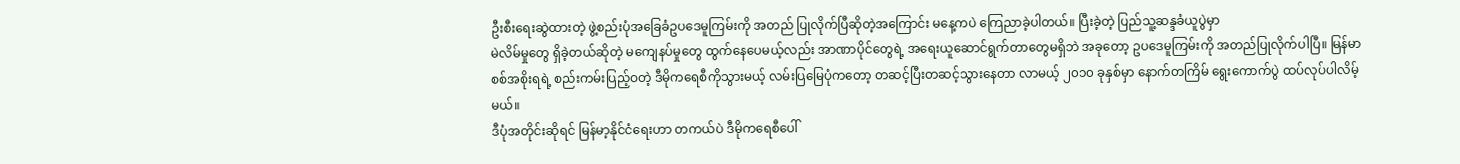ဦးစီးရေးဆွဲထားတဲ့ ဖွဲ့စည်းပုံအခြေခံဥပဒေမူကြမ်းကို အတည် ပြုလိုက်ပြီဆိုတဲ့အကြောင်း မနေ့ကပဲ ကြေညာခဲ့ပါတယ်။ ပြီးခဲ့တဲ့ ပြည်သူ့ဆန္ဒခံယူပွဲမှာ
မဲလိမ်မှုတွေ ရှိခဲ့တယ်ဆိုတဲ့ မကျေနပ်မှုတွေ ထွက်နေပေမယ့်လည်း အာဏာပိုင်တွေရဲ့ အရေးယူဆောင်ရွက်တာတွေမရှိဘဲ အခုတော့ ဥပဒေမူကြမ်းကို အတည်ပြုလိုက်ပါပြီ။ မြန်မာစစ်အစိုးရရဲ့ စည်းကမ်းပြည့်ဝတဲ့ ဒီမိုကရေစီကိုသွားမယ့် လမ်းပြမြေပုံကတော့ တဆင့်ပြီးတဆင့်သွားနေတာ လာမယ့် ၂၀၁၀ ခုနှစ်မှာ နောက်တကြိမ် ရွေးကောက်ပွဲ ထပ်လုပ်ပါလိမ့်မယ်။
ဒီပုံအတိုင်းဆိုရင် မြန်မာ့နိုင်ငံရေးဟာ တကယ်ပဲ ဒီမိုကရေစီပေါ်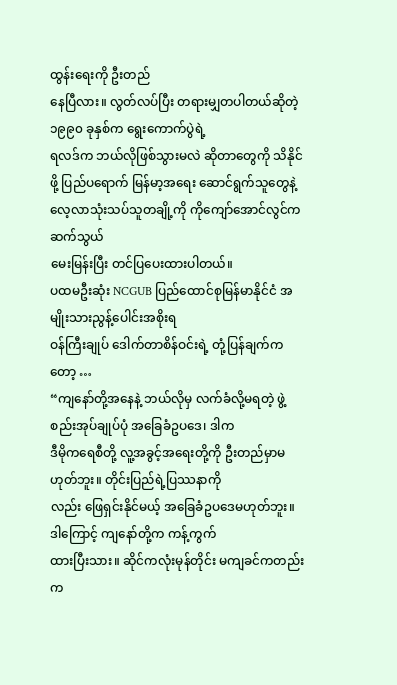ထွန်းရေးကို ဦးတည်
နေပြီလား။ လွတ်လပ်ပြီး တရားမျှတပါတယ်ဆိုတဲ့ ၁၉၉၀ ခုနှစ်က ရွေးကောက်ပွဲရဲ့
ရလဒ်က ဘယ်လိုဖြစ်သွားမလဲ ဆိုတာတွေကို သိနိုင်ဖို့ ပြည်ပရောက် မြန်မာ့အရေး ဆောင်ရွက်သူတွေနဲ့ လေ့လာသုံးသပ်သူတချို့ကို ကိုကျော်အောင်လွင်က ဆက်သွယ်
မေးမြန်းပြီး တင်ပြပေးထားပါတယ်။
ပထမဦးဆုံး NCGUB ပြည်ထောင်စုမြန်မာနိုင်ငံ အမျိုးသားညွန့်ပေါင်းအစိုးရ
ဝန်ကြီးချုပ် ဒေါက်တာစိန်ဝင်းရဲ့ တုံ့ပြန်ချက်ကတော့ …
“ကျနော်တို့အနေနဲ့ ဘယ်လိုမှ လက်ခံလို့မရတဲ့ ဖွဲ့စည်းအုပ်ချုပ်ပုံ အခြေခံဥပဒေ၊ ဒါက
ဒီမိုကရေစီတို့ လူ့အခွင့်အရေးတို့ကို ဦးတည်မှာမဟုတ်ဘူး။ တိုင်းပြည်ရဲ့ပြဿနာကို
လည်း ဖြေရှင်းနိုင်မယ့် အခြေခံဥပဒေမဟုတ်ဘူး။ ဒါကြောင့် ကျနော်တို့က ကန့်ကွက်
ထားပြီးသား။ ဆိုင်ကလုံးမုန်တိုင်း မကျခင်ကတည်းက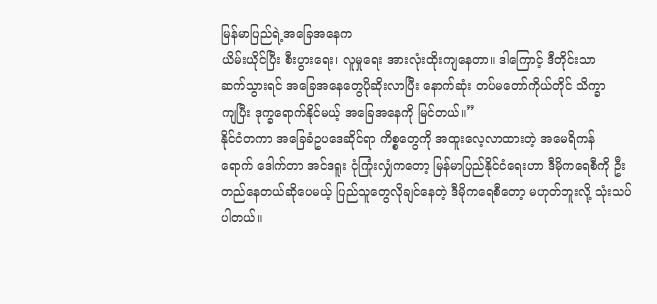မြန်မာပြည်ရဲ့အခြေအနေက
ယိမ်းယိုင်ပြီး စီးပွားရေး၊ လူမှုရေး အားလုံးထိုးကျနေတာ။ ဒါကြောင့် ဒီတိုင်းသာ
ဆက်သွားရင် အခြေအနေတွေပိုဆိုးလာပြီး နောက်ဆုံး တပ်မတော်ကိုယ်တိုင် သိက္ခာ
ကျပြီး ဒုက္ခရောက်နိုင်မယ့် အခြေအနေကို မြင်တယ်။”
နိုင်ငံတကာ အခြေခံဥပဒေဆိုင်ရာ ကိစ္စတွေကို အထူးလေ့လာထားတဲ့ အမေရိကန်
ရောက် ဒေါက်တာ အင်ဒရူး ငုံကြုံးလျှံကတော့ မြန်မာပြည်နိုင်ငံရေးဟာ ဒီမိုကရေစီကို ဦးတည်နေတယ်ဆိုပေမယ့် ပြည်သူတွေလိုချင်နေတဲ့ ဒီမိုကရေစီတော့ မဟုတ်ဘူးလို့ သုံးသပ်ပါတယ်။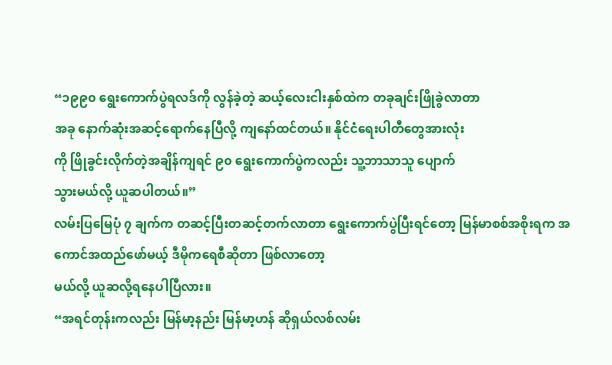“၁၉၉၀ ရွေးကောက်ပွဲရလဒ်ကို လွန်ခဲ့တဲ့ ဆယ့်လေးငါးနှစ်ထဲက တခုချင်းဖြိုခွဲလာတာ
အခု နောက်ဆုံးအဆင့်ရောက်နေပြီလို့ ကျနော်ထင်တယ်။ နိုင်ငံရေးပါတီတွေအားလုံး
ကို ဖြိုခွင်းလိုက်တဲ့အချိန်ကျရင် ၉၀ ရွေးကောက်ပွဲကလည်း သူ့ဘာသာသူ ပျောက်
သွားမယ်လို့ ယူဆပါတယ်။”
လမ်းပြမြေပုံ ၇ ချက်က တဆင့်ပြီးတဆင့်တက်လာတာ ရွေးကောက်ပွဲပြီးရင်တော့ မြန်မာစစ်အစိုးရက အကောင်အထည်ဖော်မယ့် ဒီမိုကရေစီဆိုတာ ဖြစ်လာတော့
မယ်လို့ ယူဆလို့ရနေပါပြီလား။
“အရင်တုန်းကလည်း မြန်မာ့နည်း မြန်မာ့ဟန် ဆိုရှယ်လစ်လမ်း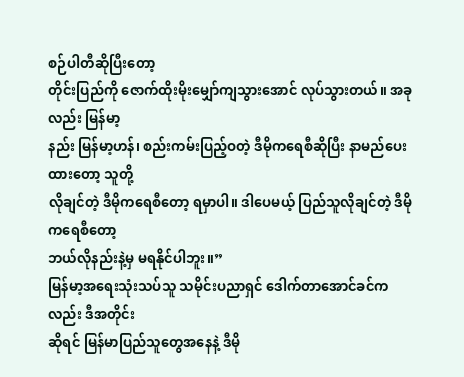စဉ်ပါတီဆိုပြီးတော့
တိုင်းပြည်ကို ဇောက်ထိုးမိုးမျှော်ကျသွားအောင် လုပ်သွားတယ်။ အခုလည်း မြန်မာ့
နည်း မြန်မာ့ဟန်၊ စည်းကမ်းပြည့်ဝတဲ့ ဒီမိုကရေစီဆိုပြီး နာမည်ပေးထားတော့ သူတို့
လိုချင်တဲ့ ဒီမိုကရေစီတော့ ရမှာပါ။ ဒါပေမယ့် ပြည်သူလိုချင်တဲ့ ဒီမိုကရေစီတော့
ဘယ်လိုနည်းနဲ့မှ မရနိုင်ပါဘူး။”
မြန်မာ့အရေးသုံးသပ်သူ သမိုင်းပညာရှင် ဒေါက်တာအောင်ခင်ကလည်း ဒီအတိုင်း
ဆိုရင် မြန်မာပြည်သူတွေအနေနဲ့ ဒီမို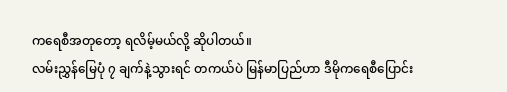ကရေစီအတုတော့ ရလိမ့်မယ်လို့ ဆိုပါတယ်။
လမ်းညွှန်မြေပုံ ၇ ချက်နဲ့သွားရင် တကယ်ပဲ မြန်မာပြည်ဟာ ဒီမိုကရေစီပြောင်း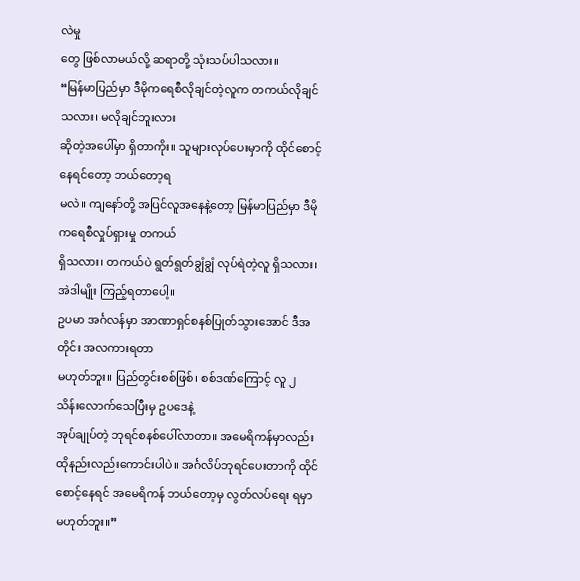လဲမှု
တွေ ဖြစ်လာမယ်လို့ ဆရာတို့ သုံးသပ်ပါသလား။
“မြန်မာပြည်မှာ ဒီမိုကရေစီလိုချင်တဲ့လူက တကယ်လိုချင်သလား၊ မလိုချင်ဘူးလား
ဆိုတဲ့အပေါ်မှာ ရှိတာကိုး။ သူများလုပ်ပေးမှာကို ထိုင်စောင့်နေရင်တော့ ဘယ်တော့ရ
မလဲ။ ကျနော်တို့ အပြင်လူအနေနဲ့တော့ မြန်မာပြည်မှာ ဒီမိုကရေစီလှုပ်ရှားမှု တကယ်
ရှိသလား၊ တကယ်ပဲ ရွတ်ရွတ်ချွံချွံ လုပ်ရဲတဲ့လူ ရှိသလား၊ အဲဒါမျိုး ကြည့်ရတာပေါ့။
ဥပမာ အင်္ဂလန်မှာ အာဏာရှင်စနစ်ပြုတ်သွားအောင် ဒီအတိုင်း အလကားရတာ
မဟုတ်ဘူး။ ပြည်တွင်းစစ်ဖြစ်၊ စစ်ဒဏ်ကြောင့် လူ ၂ သိန်းလောက်သေပြီးမှ ဥပဒေနဲ့
အုပ်ချုပ်တဲ့ ဘုရင်စနစ်ပေါ်လာတာ။ အမေရိကန်မှာလည်း ထိုနည်းလည်းကောင်းပါပဲ။ အင်္ဂလိပ်ဘုရင်ပေးတာကို ထိုင်စောင့်နေရင် အမေရိကန် ဘယ်တော့မှ လွတ်လပ်ရေး ရမှာမဟုတ်ဘူး။”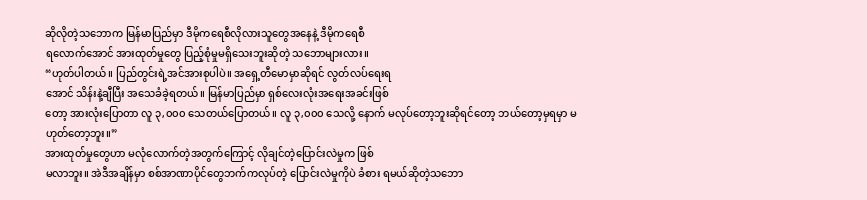ဆိုလိုတဲ့သဘောက မြန်မာပြည်မှာ ဒီမိုကရေစီလိုလားသူတွေအနေနဲ့ ဒီမိုကရေစီ
ရလောက်အောင် အားထုတ်မှုတွေ ပြည့်စုံမှုမရှိသေးဘူးဆိုတဲ့ သဘောများလား။
“ဟုတ်ပါတယ်။ ပြည်တွင်းရဲ့အင်အားစုပါပဲ။ အရှေ့တီမောမှာဆိုရင် လွတ်လပ်ရေးရ
အောင် သိန်းနဲ့ချီပြီး အသေခံခဲ့ရတယ်။ မြန်မာပြည်မှာ ရှစ်လေးလုံးအရေးအခင်းဖြစ်
တော့ အားလုံးပြောတာ လူ ၃,၀၀၀ သေတယ်ပြောတယ်။ လူ ၃,၀၀၀ သေလို့ နောက် မလုပ်တော့ဘူးဆိုရင်တော့ ဘယ်တော့မှရမှာ မဟုတ်တော့ဘူး။”
အားထုတ်မှုတွေဟာ မလုံလောက်တဲ့အတွက်ကြောင့် လိုချင်တဲ့ပြောင်းလဲမှုက ဖြစ်
မလာဘူး။ အဲဒီအချိန်မှာ စစ်အာဏာပိုင်တွေဘက်ကလုပ်တဲ့ ပြောင်းလဲမှုကိုပဲ ခံစား ရမယ်ဆိုတဲ့သဘော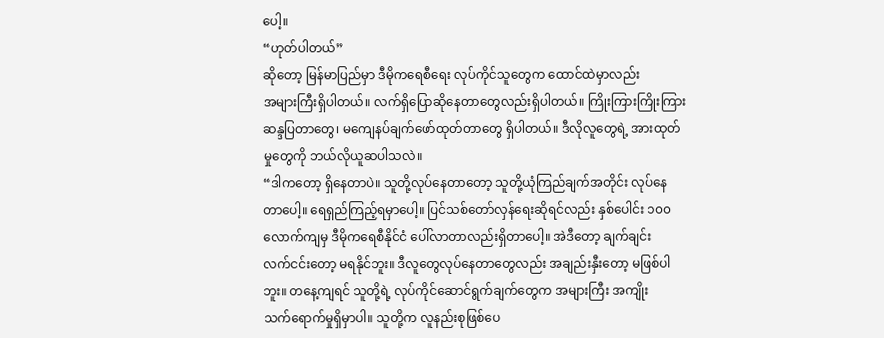ပေါ့။
“ဟုတ်ပါတယ်”
ဆိုတော့ မြန်မာပြည်မှာ ဒီမိုကရေစီရေး လုပ်ကိုင်သူတွေက ထောင်ထဲမှာလည်း
အများကြီးရှိပါတယ်။ လက်ရှိပြောဆိုနေတာတွေလည်းရှိပါတယ်။ ကြိုးကြားကြိုးကြား
ဆန္ဒပြတာတွေ၊ မကျေနပ်ချက်ဖော်ထုတ်တာတွေ ရှိပါတယ်။ ဒီလိုလူတွေရဲ့ အားထုတ်
မှုတွေကို ဘယ်လိုယူဆပါသလဲ။
“ဒါကတော့ ရှိနေတာပဲ။ သူတို့လုပ်နေတာတော့ သူတို့ယုံကြည်ချက်အတိုင်း လုပ်နေ
တာပေါ့။ ရေရှည်ကြည့်ရမှာပေါ့။ ပြင်သစ်တော်လှန်ရေးဆိုရင်လည်း နှစ်ပေါင်း ၁၀၀
လောက်ကျမှ ဒီမိုကရေစီနိုင်ငံ ပေါ်လာတာလည်းရှိတာပေါ့။ အဲဒီတော့ ချက်ချင်း
လက်ငင်းတော့ မရနိုင်ဘူး။ ဒီလူတွေလုပ်နေတာတွေလည်း အချည်းနှီးတော့ မဖြစ်ပါ
ဘူး။ တနေ့ကျရင် သူတို့ရဲ့ လုပ်ကိုင်ဆောင်ရွက်ချက်တွေက အများကြီး အကျိုး
သက်ရောက်မှုရှိမှာပါ။ သူတို့က လူနည်းစုဖြစ်ပေ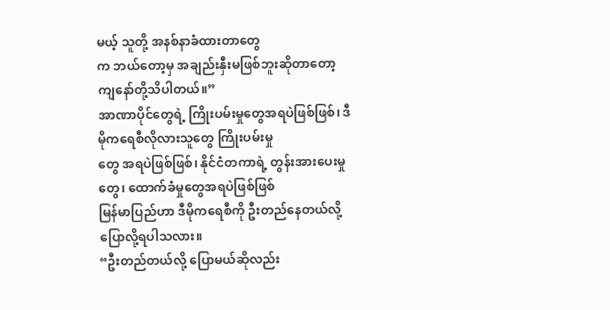မယ့် သူတို့ အနစ်နာခံထားတာတွေ
က ဘယ်တော့မှ အချည်းနှီးမဖြစ်ဘူးဆိုတာတော့ ကျနော်တို့သိပါတယ်။”
အာဏာပိုင်တွေရဲ့ ကြိုးပမ်းမှုတွေအရပဲဖြစ်ဖြစ်၊ ဒီမိုကရေစီလိုလားသူတွေ ကြိုးပမ်းမှု
တွေ အရပဲဖြစ်ဖြစ်၊ နိုင်ငံတကာရဲ့ တွန်းအားပေးမှုတွေ၊ ထောက်ခံမှုတွေအရပဲဖြစ်ဖြစ်
မြန်မာပြည်ဟာ ဒီမိုကရေစီကို ဦးတည်နေတယ်လို့ ပြောလို့ရပါသလား။
“ဦးတည်တယ်လို့ ပြောမယ်ဆိုလည်း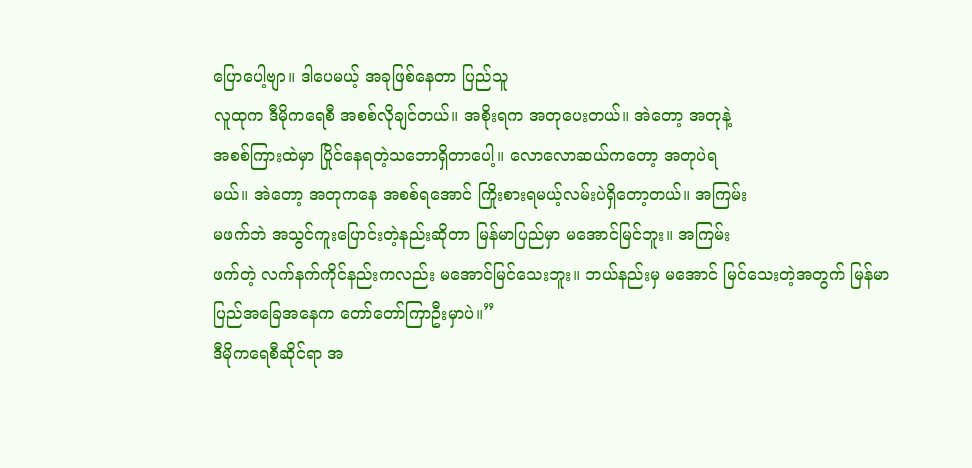ပြောပေါ့ဗျာ။ ဒါပေမယ့် အခုဖြစ်နေတာ ပြည်သူ
လူထုက ဒီမိုကရေစီ အစစ်လိုချင်တယ်။ အစိုးရက အတုပေးတယ်။ အဲတော့ အတုနဲ့
အစစ်ကြားထဲမှာ ပြိုင်နေရတဲ့သဘောရှိတာပေါ့။ လောလောဆယ်ကတော့ အတုပဲရ
မယ်။ အဲတော့ အတုကနေ အစစ်ရအောင် ကြိုးစားရမယ့်လမ်းပဲရှိတော့တယ်။ အကြမ်း
မဖက်ဘဲ အသွင်ကူးပြောင်းတဲ့နည်းဆိုတာ မြန်မာပြည်မှာ မအောင်မြင်ဘူး။ အကြမ်း
ဖက်တဲ့ လက်နက်ကိုင်နည်းကလည်း မအောင်မြင်သေးဘူး။ ဘယ်နည်းမှ မအောင် မြင်သေးတဲ့အတွက် မြန်မာပြည်အခြေအနေက တော်တော်ကြာဦးမှာပဲ။”
ဒီမိုကရေစီဆိုင်ရာ အ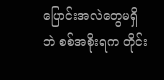ပြောင်းအလဲတွေမရှိဘဲ စစ်အစိုးရက တိုင်း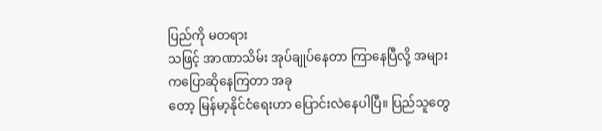ပြည်ကို မတရား
သဖြင့် အာဏာသိမ်း အုပ်ချုပ်နေတာ ကြာနေပြီလို့ အများကပြောဆိုနေကြတာ အခု
တော့ မြန်မာ့နိုင်ငံရေးဟာ ပြောင်းလဲနေပါပြီ။ ပြည်သူတွေ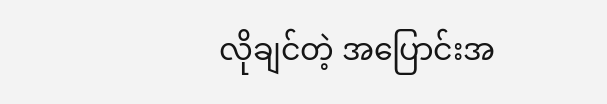လိုချင်တဲ့ အပြောင်းအ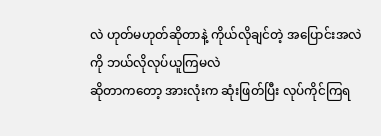လဲ ဟုတ်မဟုတ်ဆိုတာနဲ့ ကိုယ်လိုချင်တဲ့ အပြောင်းအလဲကို ဘယ်လိုလုပ်ယူကြမလဲ
ဆိုတာကတော့ အားလုံးက ဆုံးဖြတ်ပြီး လုပ်ကိုင်ကြရ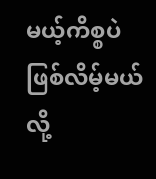မယ့်ကိစ္စပဲ ဖြစ်လိမ့်မယ်လို့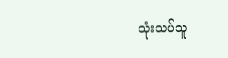သုံးသပ်သူ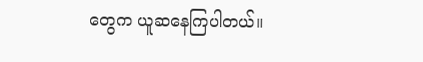တွေက ယူဆနေကြပါတယ်။